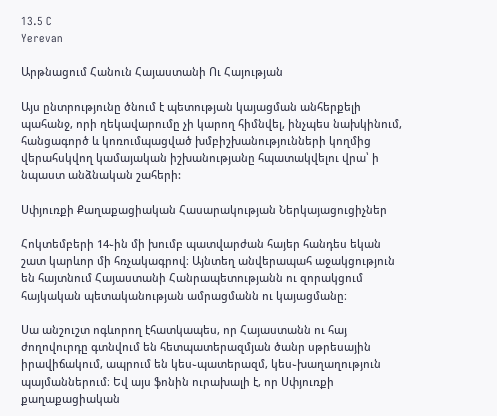13.5 C
Yerevan

Արթնացում Հանուն Հայաստանի Ու Հայության

Այս ընտրությունը ծնում է պետության կայացման անհերքելի պահանջ, որի ղեկավարումը չի կարող հիմնվել, ինչպես նախկինում, հանցագործ և կոռումպացված խմբիշխանությունների կողմից վերահսկվող կամայական իշխանությանը հպատակվելու վրա՝ ի նպաստ անձնական շահերի:

Սփյուռքի Քաղաքացիական Հասարակության Ներկայացուցիչներ

Հոկտեմբերի 14֊ին մի խումբ պատվարժան հայեր հանդես եկան շատ կարևոր մի հռչակագրով։ Այնտեղ անվերապահ աջակցություն են հայտնում Հայաստանի Հանրապետությանն ու զորակցում հայկական պետականության ամրացմանն ու կայացմանը։

Սա անշուշտ ոգևորող էհատկապես, որ Հայաստանն ու հայ ժողովուրդը գտնվում են հետպատերազմյան ծանր սթրեսային իրավիճակում, ապրում են կես֊պատերազմ, կես֊խաղաղություն պայմաններում։ Եվ այս ֆոնին ուրախալի է, որ Սփյուռքի քաղաքացիական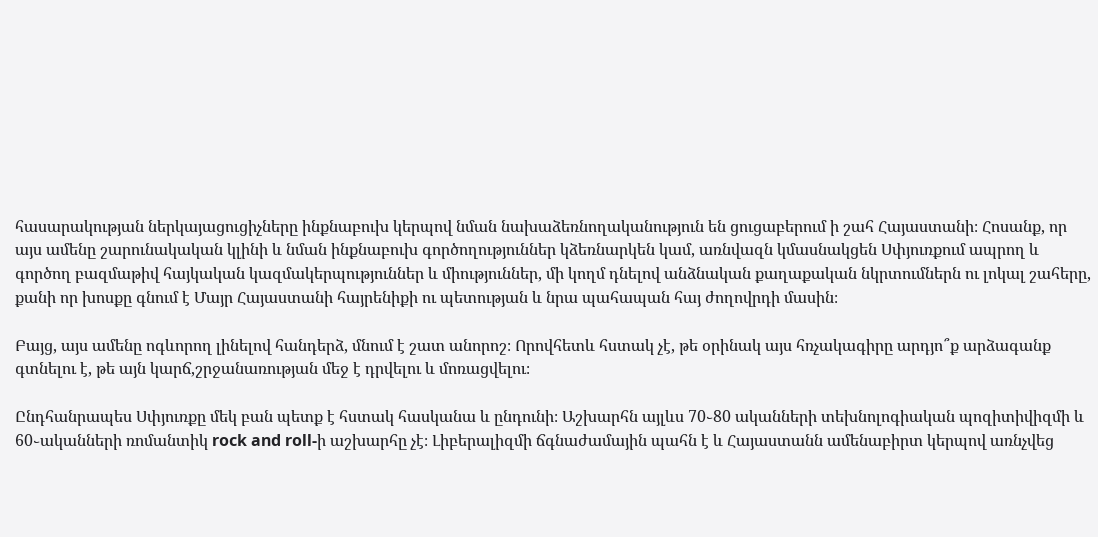հասարակության ներկայացուցիչները ինքնաբուխ կերպով նման նախաձեռնողականություն են ցուցաբերում ի շահ Հայաստանի։ Հոսանք, որ այս ամենը շարունակական կլինի և նման ինքնաբուխ գործողություններ կձեռնարկեն կամ, առնվազն կմասնակցեն Սփյուռքում ապրող և գործող բազմաթիվ հայկական կազմակերպություններ և միություններ, մի կողմ դնելով անձնական քաղաքական նկրտումներն ու լոկալ շահերը, քանի որ խոսքը գնում է Մայր Հայաստանի հայրենիքի ու պետության և նրա պահապան հայ ժողովրդի մասին։

Բայց, այս ամենը ոգևորող լինելով հանդերձ, մնում է շատ անորոշ։ Որովհետև հստակ չէ, թե օրինակ այս հռչակագիրը արդյո՞ք արձագանք գտնելու է, թե այն կարճ,շրջանառության մեջ է դրվելու և մոռացվելու։

Ընդհանրապես Սփյուռքը մեկ բան պետք է հստակ հասկանա և ընդունի։ Աշխարհն այլևս 70֊80 ականների տեխնոլոգիական պոզիտիվիզմի և 60֊ականների ռոմանտիկ rock and roll‑ի աշխարհը չէ։ Լիբերալիզմի ճգնաժամային պահն է և Հայաստանն ամենաբիրտ կերպով առնչվեց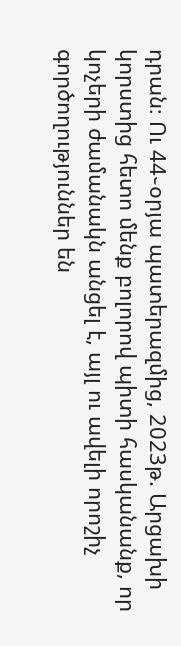դրան։ Ու 44֊օրյա պատերազմից, 2023թ. Արցախի կորստից հետո մենք բոլորով պիտի հասկանանք, որ կոչերի ժամանակն անցել է, այլ ու ավելի որոշիչ գործողություններ են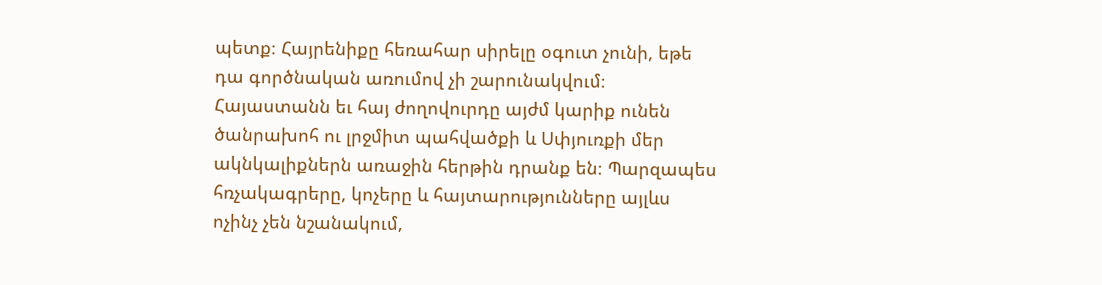պետք։ Հայրենիքը հեռահար սիրելը օգուտ չունի, եթե դա գործնական առումով չի շարունակվում։ Հայաստանն եւ հայ ժողովուրդը այժմ կարիք ունեն ծանրախոհ ու լրջմիտ պահվածքի և Սփյուռքի մեր ակնկալիքներն առաջին հերթին դրանք են։ Պարզապես հռչակագրերը, կոչերը և հայտարությունները այլևս ոչինչ չեն նշանակում,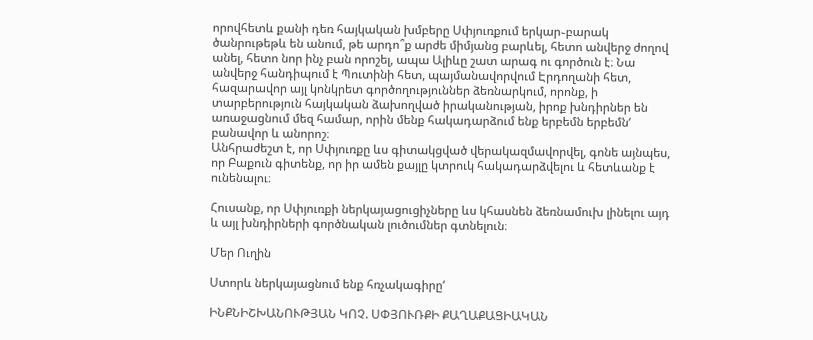որովհետև քանի դեռ հայկական խմբերը Սփյուռքում երկար֊բարակ ծանրութեթև են անում, թե արդո՞ք արժե միմյանց բարևել, հետո անվերջ ժողով անել, հետո նոր ինչ բան որոշել, ապա Ալիևը շատ արագ ու գործուն է։ Նա անվերջ հանդիպում է Պուտինի հետ, պայմանավորվում Էրդողանի հետ, հազարավոր այլ կոնկրետ գործողություններ ձեռնարկում, որոնք, ի տարբերություն հայկական ձախողված իրականության, իրոք խնդիրներ են առաջացնում մեզ համար, որին մենք հակադարձում ենք երբեմն երբեմն‘ բանավոր և անորոշ։
Անհրաժեշտ է, որ Սփյուռքը ևս գիտակցված վերակազմավորվել, գոնե այնպես, որ Բաքուն գիտենք, որ իր ամեն քայլը կտրուկ հակադարձվելու և հետևանք է ունենալու։

Հուսանք, որ Սփյուռքի ներկայացուցիչները ևս կհասնեն ձեռնամուխ լինելու այդ և այլ խնդիրների գործնական լուծումներ գտնելուն։

Մեր Ուղին

Ստորև ներկայացնում ենք հռչակագիրը‘

ԻՆՔՆԻՇԽԱՆՈՒԹՅԱՆ ԿՈՉ. ՍՓՅՈՒՌՔԻ ՔԱՂԱՔԱՑԻԱԿԱՆ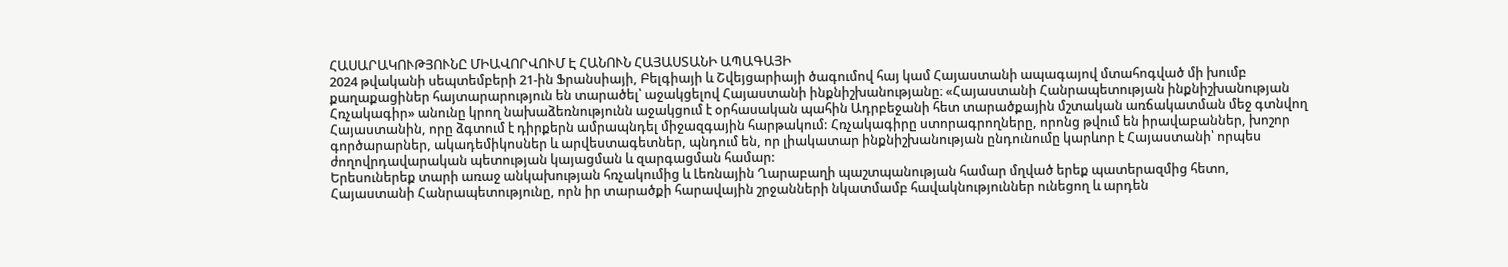ՀԱՍԱՐԱԿՈՒԹՅՈՒՆԸ ՄԻԱՎՈՐՎՈՒՄ Է ՀԱՆՈՒՆ ՀԱՅԱՍՏԱՆԻ ԱՊԱԳԱՅԻ
2024 թվականի սեպտեմբերի 21-ին Ֆրանսիայի, Բելգիայի և Շվեյցարիայի ծագումով հայ կամ Հայաստանի ապագայով մտահոգված մի խումբ քաղաքացիներ հայտարարություն են տարածել՝ աջակցելով Հայաստանի ինքնիշխանությանը։ «Հայաստանի Հանրապետության ինքնիշխանության Հռչակագիր» անունը կրող նախաձեռնությունն աջակցում է օրհասական պահին Ադրբեջանի հետ տարածքային մշտական առճակատման մեջ գտնվող Հայաստանին, որը ձգտում է դիրքերն ամրապնդել միջազգային հարթակում: Հռչակագիրը ստորագրողները, որոնց թվում են իրավաբաններ, խոշոր գործարարներ, ակադեմիկոսներ և արվեստագետներ, պնդում են, որ լիակատար ինքնիշխանության ընդունումը կարևոր է Հայաստանի՝ որպես ժողովրդավարական պետության կայացման և զարգացման համար:
Երեսուներեք տարի առաջ անկախության հռչակումից և Լեռնային Ղարաբաղի պաշտպանության համար մղված երեք պատերազմից հետո, Հայաստանի Հանրապետությունը, որն իր տարածքի հարավային շրջանների նկատմամբ հավակնություններ ունեցող և արդեն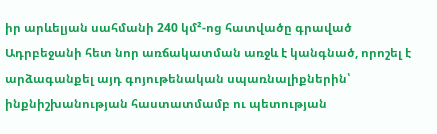իր արևելյան սահմանի 240 կմ²-ոց հատվածը գրաված Ադրբեջանի հետ նոր առճակատման առջև է կանգնած, որոշել է արձագանքել այդ գոյութենական սպառնալիքներին՝ ինքնիշխանության հաստատմամբ ու պետության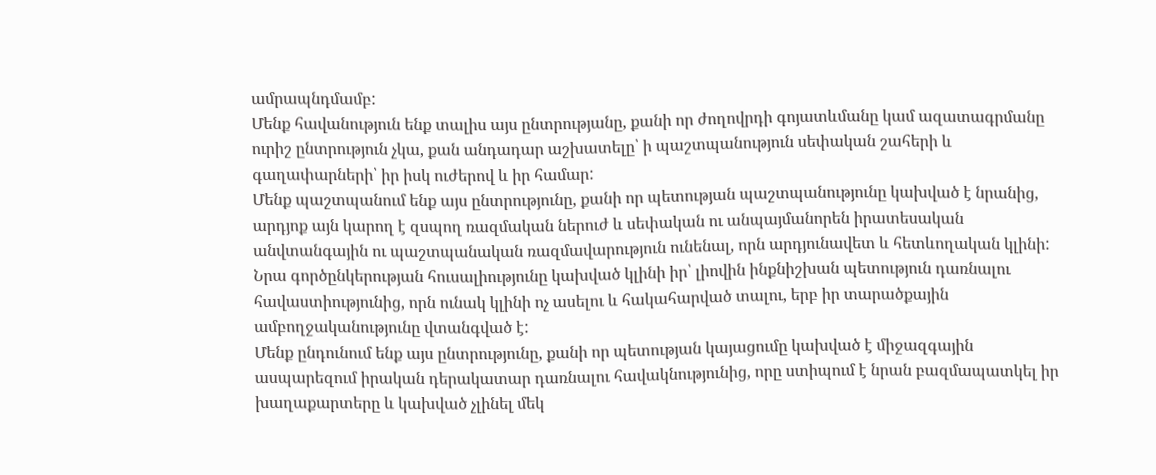ամրապնդմամբ:
Մենք հավանություն ենք տալիս այս ընտրությանը, քանի որ ժողովրդի գոյատևմանը կամ ազատագրմանը ուրիշ ընտրություն չկա, քան անդադար աշխատելը՝ ի պաշտպանություն սեփական շահերի և գաղափարների՝ իր իսկ ուժերով և իր համար:
Մենք պաշտպանում ենք այս ընտրությունը, քանի որ պետության պաշտպանությունը կախված է նրանից, արդյոք այն կարող է զսպող ռազմական ներուժ և սեփական ու անպայմանորեն իրատեսական անվտանգային ու պաշտպանական ռազմավարություն ունենալ, որն արդյունավետ և հետևողական կլինի: Նրա գործընկերության հուսալիությունը կախված կլինի իր՝ լիովին ինքնիշխան պետություն դառնալու հավաստիությունից, որն ունակ կլինի ոչ ասելու և հակահարված տալու, երբ իր տարածքային ամբողջականությունը վտանգված է:
Մենք ընդունում ենք այս ընտրությունը, քանի որ պետության կայացումը կախված է միջազգային ասպարեզում իրական դերակատար դառնալու հավակնությունից, որը ստիպում է նրան բազմապատկել իր խաղաքարտերը և կախված չլինել մեկ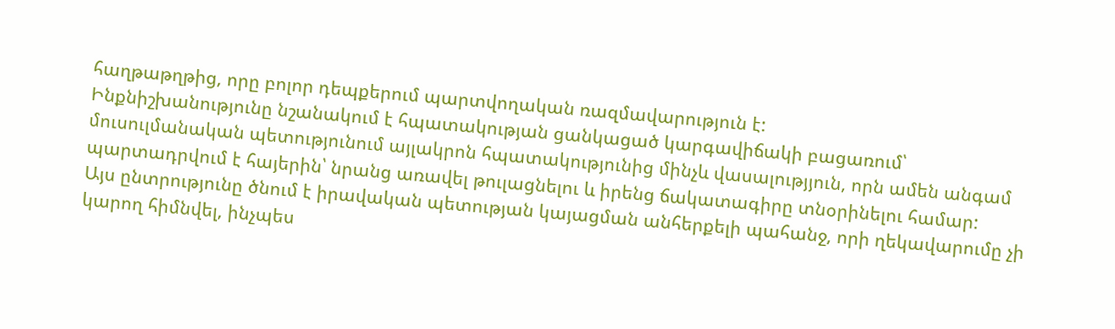հաղթաթղթից, որը բոլոր դեպքերում պարտվողական ռազմավարություն է:
Ինքնիշխանությունը նշանակում է հպատակության ցանկացած կարգավիճակի բացառում՝ մուսուլմանական պետությունում այլակրոն հպատակությունից մինչև վասալությյուն, որն ամեն անգամ պարտադրվում է հայերին՝ նրանց առավել թուլացնելու և իրենց ճակատագիրը տնօրինելու համար:
Այս ընտրությունը ծնում է իրավական պետության կայացման անհերքելի պահանջ, որի ղեկավարումը չի կարող հիմնվել, ինչպես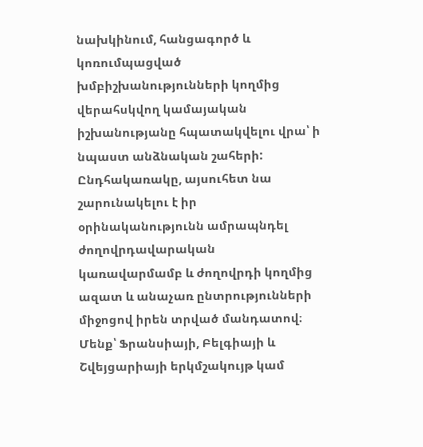նախկինում, հանցագործ և կոռումպացված խմբիշխանությունների կողմից վերահսկվող կամայական իշխանությանը հպատակվելու վրա՝ ի նպաստ անձնական շահերի: Ընդհակառակը, այսուհետ նա շարունակելու է իր օրինականությունն ամրապնդել ժողովրդավարական կառավարմամբ և ժողովրդի կողմից ազատ և անաչառ ընտրությունների միջոցով իրեն տրված մանդատով։
Մենք՝ Ֆրանսիայի, Բելգիայի և Շվեյցարիայի երկմշակույթ կամ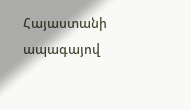Հայաստանի ապագայով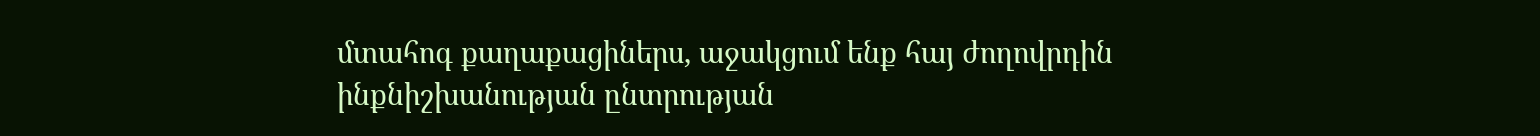մտահոգ քաղաքացիներս, աջակցում ենք հայ ժողովրդին ինքնիշխանության ընտրության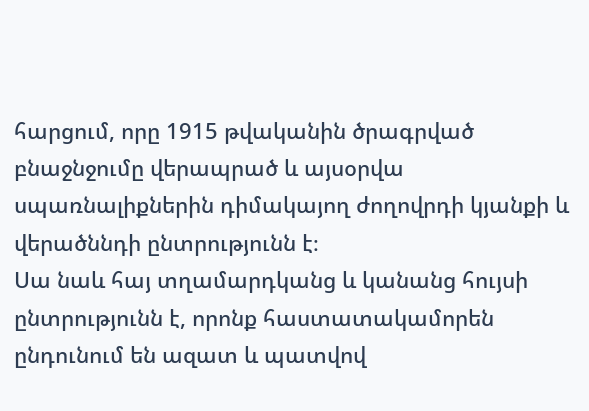հարցում, որը 1915 թվականին ծրագրված բնաջնջումը վերապրած և այսօրվա սպառնալիքներին դիմակայող ժողովրդի կյանքի և վերածննդի ընտրությունն է։
Սա նաև հայ տղամարդկանց և կանանց հույսի ընտրությունն է, որոնք հաստատակամորեն ընդունում են ազատ և պատվով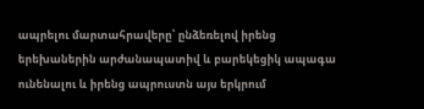ապրելու մարտահրավերը՝ ընձեռելով իրենց երեխաներին արժանապատիվ և բարեկեցիկ ապագա ունենալու և իրենց ապրուստն այս երկրում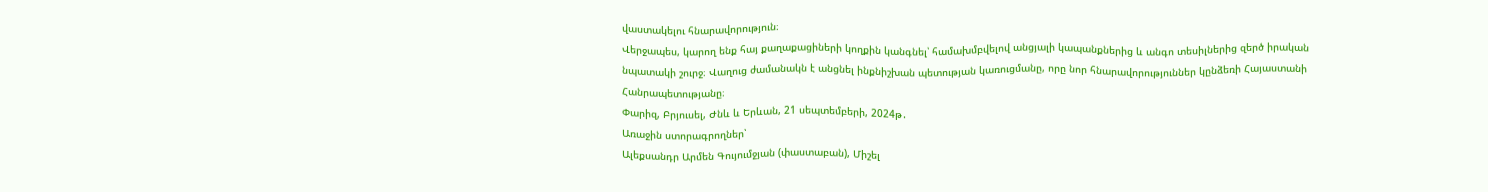վաստակելու հնարավորություն։
Վերջապես, կարող ենք հայ քաղաքացիների կողքին կանգնել՝ համախմբվելով անցյալի կապանքներից և անգո տեսիլներից զերծ իրական նպատակի շուրջ։ Վաղուց ժամանակն է անցնել ինքնիշխան պետության կառուցմանը, որը նոր հնարավորություններ կընձեռի Հայաստանի Հանրապետությանը։
Փարիզ, Բրյուսել, Ժնև և Երևան, 21 սեպտեմբերի, 2024թ․
Առաջին ստորագրողներ՝
Ալեքսանդր Արմեն Գույումջյան (փաստաբան), Միշել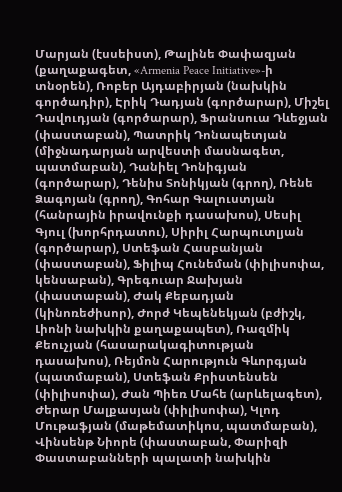Մարյան (էսսեիստ), Թալինե Փափազյան (քաղաքագետ, «Armenia Peace Initiative»-ի տնօրեն), Ռոբեր Այդաբիրյան (նախկին գործադիր), Էրիկ Դադյան (գործարար), Միշել Դավուդյան (գործարար), Ֆրանսուա Դևեջյան (փաստաբան), Պատրիկ Դոնապետյան (միջնադարյան արվեստի մասնագետ, պատմաբան), Դանիել Դոնիգյան (գործարար), Դենիս Տոնիկյան (գրող), Ռենե Ձագոյան (գրող), Գոհար Գալուստյան (հանրային իրավունքի դասախոս), Սեսիլ Գյուլ (խորհրդատու), Սիրիլ Հարպուտլյան (գործարար), Ստեֆան Հասբանյան (փաստաբան), Ֆիլիպ Հունեման (փիլիսոփա, կենսաբան), Գրեգուար Ջախյան (փաստաբան), Ժակ Քեբադյան (կինոռեժիսոր), Ժորժ Կեպենեկյան (բժիշկ, Լիոնի նախկին քաղաքապետ), Ռազմիկ Քեուչյան (հասարակագիտության դասախոս), Ռեյմոն Հարություն Գևորգյան (պատմաբան), Ստեֆան Քրիստենսեն (փիլիսոփա), Ժան Պիեռ Մահե (արևելագետ), Ժերար Մալքասյան (փիլիսոփա), Կլոդ Մութաֆյան (մաթեմատիկոս, պատմաբան), Վինսենթ Նիորե (փաստաբան, Փարիզի Փաստաբանների պալատի նախկին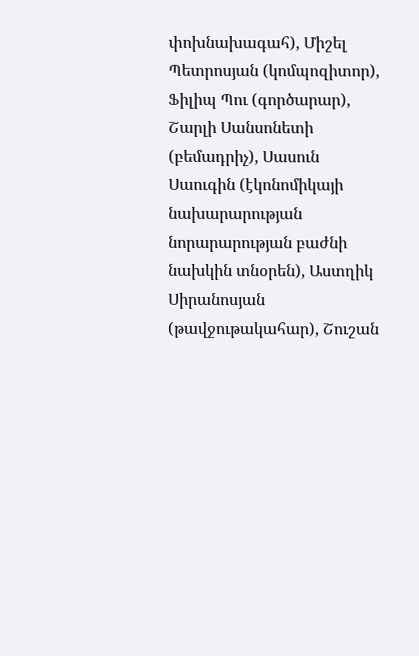փոխնախագահ), Միշել Պետրոսյան (կոմպոզիտոր), Ֆիլիպ Պու (գործարար), Շարլի Սանսոնետի (բեմադրիչ), Սասուն Սաուգին (էկոնոմիկայի նախարարության նորարարության բաժնի նախկին տնօրեն), Աստղիկ Սիրանոսյան (թավջութակահար), Շուշան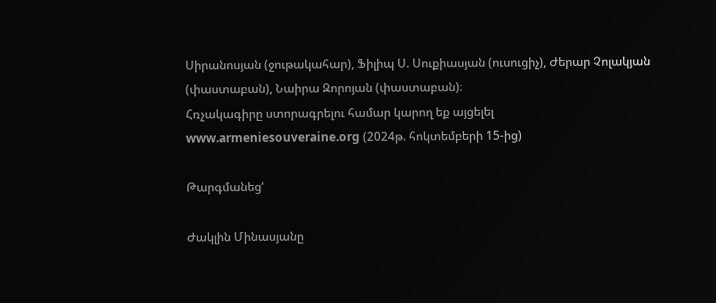Սիրանոսյան (ջութակահար), Ֆիլիպ Ս. Սուքիասյան (ուսուցիչ), Ժերար Չոլակյան (փաստաբան), Նաիրա Զորոյան (փաստաբան)։
Հռչակագիրը ստորագրելու համար կարող եք այցելել www.armeniesouveraine.org (2024թ. հոկտեմբերի 15-ից)

Թարգմանեց‘

Ժակլին Մինասյանը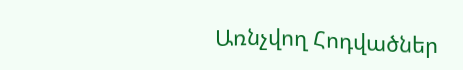Առնչվող Հոդվածներ